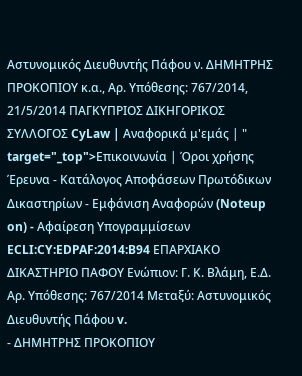Αστυνομικός Διευθυντής Πάφου ν. ΔΗΜΗΤΡΗΣ ΠΡΟΚΟΠΙΟΥ κ.α., Αρ. Υπόθεσης: 767/2014, 21/5/2014 ΠΑΓΚΥΠΡΙΟΣ ΔΙΚΗΓΟΡΙΚΟΣ ΣΥΛΛΟΓΟΣ CyLaw | Αναφορικά μ'εμάς | " target="_top">Επικοινωνία | Όροι χρήσης Έρευνα - Κατάλογος Αποφάσεων Πρωτόδικων Δικαστηρίων - Εμφάνιση Αναφορών (Noteup on) - Αφαίρεση Υπογραμμίσεων ECLI:CY:EDPAF:2014:B94 ΕΠΑΡΧΙΑΚΟ ΔΙΚΑΣΤΗΡΙΟ ΠΑΦΟΥ Ενώπιον: Γ. Κ. Βλάμη, Ε.Δ. Αρ. Υπόθεσης: 767/2014 Μεταξύ: Αστυνομικός Διευθυντής Πάφου v.
- ΔΗΜΗΤΡΗΣ ΠΡΟΚΟΠΙΟΥ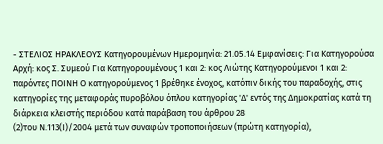- ΣΤΕΛΙΟΣ ΗΡΑΚΛΕΟΥΣ Κατηγορουμένων Ημερομηνία: 21.05.14 Εμφανίσεις: Για Κατηγορούσα Αρχή: κος Σ. Συμεού Για Κατηγορουμένους 1 και 2: κος Λιώτης Κατηγορούμενοι 1 και 2: παρόντες ΠΟΙΝΗ Ο κατηγορούμενος 1 βρέθηκε ένοχος, κατόπιν δικής του παραδοχής, στις κατηγορίες της μεταφοράς πυροβόλου όπλου κατηγορίας 'Δ' εντός της Δημοκρατίας κατά τη διάρκεια κλειστής περιόδου κατά παράβαση του άρθρου 28
(2)του Ν.113(Ι)/2004 μετά των συναφών τροποποιήσεων (πρώτη κατηγορία),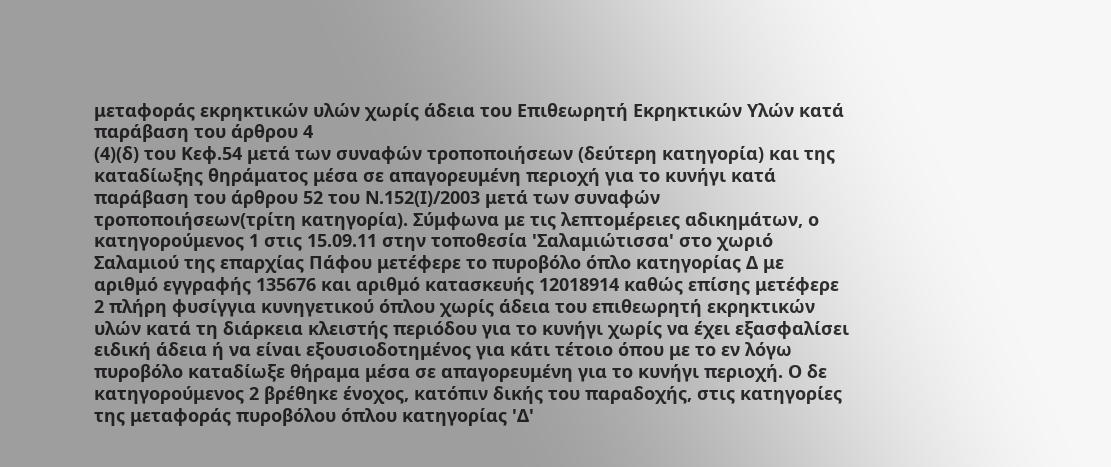μεταφοράς εκρηκτικών υλών χωρίς άδεια του Επιθεωρητή Εκρηκτικών Υλών κατά παράβαση του άρθρου 4
(4)(δ) του Κεφ.54 μετά των συναφών τροποποιήσεων (δεύτερη κατηγορία) και της καταδίωξης θηράματος μέσα σε απαγορευμένη περιοχή για το κυνήγι κατά παράβαση του άρθρου 52 του Ν.152(Ι)/2003 μετά των συναφών τροποποιήσεων(τρίτη κατηγορία). Σύμφωνα με τις λεπτομέρειες αδικημάτων, ο κατηγορούμενος 1 στις 15.09.11 στην τοποθεσία 'Σαλαμιώτισσα' στο χωριό Σαλαμιού της επαρχίας Πάφου μετέφερε το πυροβόλο όπλο κατηγορίας Δ με αριθμό εγγραφής 135676 και αριθμό κατασκευής 12018914 καθώς επίσης μετέφερε 2 πλήρη φυσίγγια κυνηγετικού όπλου χωρίς άδεια του επιθεωρητή εκρηκτικών υλών κατά τη διάρκεια κλειστής περιόδου για το κυνήγι χωρίς να έχει εξασφαλίσει ειδική άδεια ή να είναι εξουσιοδοτημένος για κάτι τέτοιο όπου με το εν λόγω πυροβόλο καταδίωξε θήραμα μέσα σε απαγορευμένη για το κυνήγι περιοχή. Ο δε κατηγορούμενος 2 βρέθηκε ένοχος, κατόπιν δικής του παραδοχής, στις κατηγορίες της μεταφοράς πυροβόλου όπλου κατηγορίας 'Δ'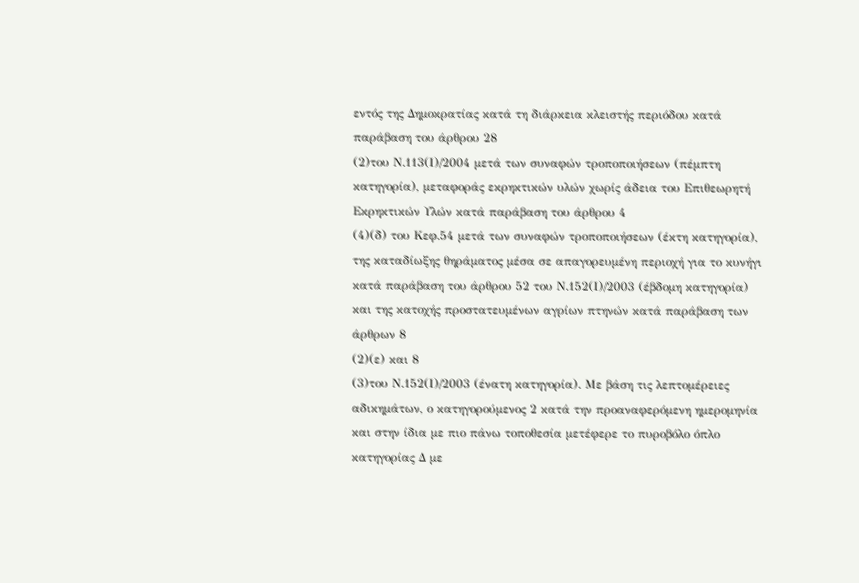εντός της Δημοκρατίας κατά τη διάρκεια κλειστής περιόδου κατά παράβαση του άρθρου 28
(2)του Ν.113(Ι)/2004 μετά των συναφών τροποποιήσεων (πέμπτη κατηγορία), μεταφοράς εκρηκτικών υλών χωρίς άδεια του Επιθεωρητή Εκρηκτικών Υλών κατά παράβαση του άρθρου 4
(4)(δ) του Κεφ.54 μετά των συναφών τροποποιήσεων (έκτη κατηγορία), της καταδίωξης θηράματος μέσα σε απαγορευμένη περιοχή για το κυνήγι κατά παράβαση του άρθρου 52 του Ν.152(Ι)/2003 (έβδομη κατηγορία) και της κατοχής προστατευμένων αγρίων πτηνών κατά παράβαση των άρθρων 8
(2)(ε) και 8
(3)του Ν.152(Ι)/2003 (ένατη κατηγορία). Με βάση τις λεπτομέρειες αδικημάτων, ο κατηγορούμενος 2 κατά την προαναφερόμενη ημερομηνία και στην ίδια με πιο πάνω τοποθεσία μετέφερε το πυροβόλο όπλο κατηγορίας Δ με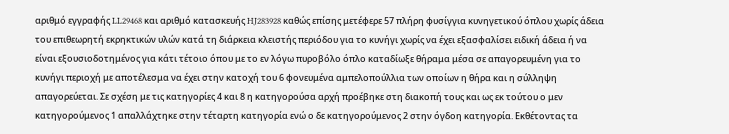αριθμό εγγραφής LL29468 και αριθμό κατασκευής HJ283928 καθώς επίσης μετέφερε 57 πλήρη φυσίγγια κυνηγετικού όπλου χωρίς άδεια του επιθεωρητή εκρηκτικών υλών κατά τη διάρκεια κλειστής περιόδου για το κυνήγι χωρίς να έχει εξασφαλίσει ειδική άδεια ή να είναι εξουσιοδοτημένος για κάτι τέτοιο όπου με το εν λόγω πυροβόλο όπλο καταδίωξε θήραμα μέσα σε απαγορευμένη για το κυνήγι περιοχή με αποτέλεσμα να έχει στην κατοχή του 6 φονευμένα αμπελοπούλλια των οποίων η θήρα και η σύλληψη απαγορεύεται. Σε σχέση με τις κατηγορίες 4 και 8 η κατηγορούσα αρχή προέβηκε στη διακοπή τους και ως εκ τούτου ο μεν κατηγορούμενος 1 απαλλάχτηκε στην τέταρτη κατηγορία ενώ ο δε κατηγορούμενος 2 στην όγδοη κατηγορία. Εκθέτοντας τα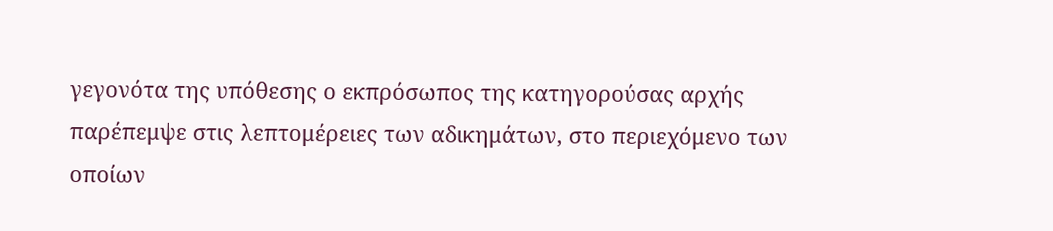γεγονότα της υπόθεσης ο εκπρόσωπος της κατηγορούσας αρχής παρέπεμψε στις λεπτομέρειες των αδικημάτων, στο περιεχόμενο των οποίων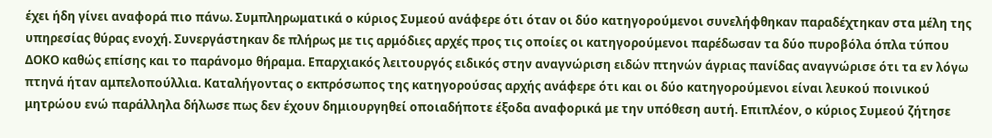έχει ήδη γίνει αναφορά πιο πάνω. Συμπληρωματικά ο κύριος Συμεού ανάφερε ότι όταν οι δύο κατηγορούμενοι συνελήφθηκαν παραδέχτηκαν στα μέλη της υπηρεσίας θύρας ενοχή. Συνεργάστηκαν δε πλήρως με τις αρμόδιες αρχές προς τις οποίες οι κατηγορούμενοι παρέδωσαν τα δύο πυροβόλα όπλα τύπου ΔΟΚΟ καθώς επίσης και το παράνομο θήραμα. Επαρχιακός λειτουργός ειδικός στην αναγνώριση ειδών πτηνών άγριας πανίδας αναγνώρισε ότι τα εν λόγω πτηνά ήταν αμπελοπούλλια. Καταλήγοντας ο εκπρόσωπος της κατηγορούσας αρχής ανάφερε ότι και οι δύο κατηγορούμενοι είναι λευκού ποινικού μητρώου ενώ παράλληλα δήλωσε πως δεν έχουν δημιουργηθεί οποιαδήποτε έξοδα αναφορικά με την υπόθεση αυτή. Επιπλέον, ο κύριος Συμεού ζήτησε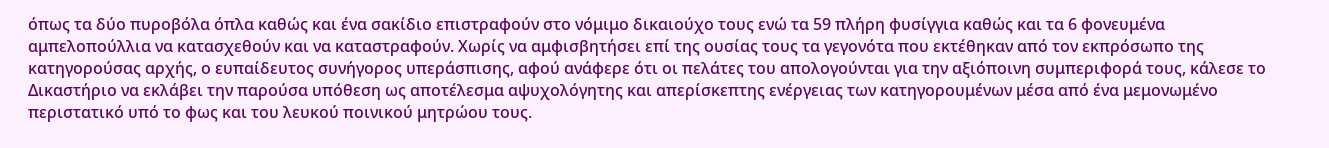όπως τα δύο πυροβόλα όπλα καθώς και ένα σακίδιο επιστραφούν στο νόμιμο δικαιούχο τους ενώ τα 59 πλήρη φυσίγγια καθώς και τα 6 φονευμένα αμπελοπούλλια να κατασχεθούν και να καταστραφούν. Χωρίς να αμφισβητήσει επί της ουσίας τους τα γεγονότα που εκτέθηκαν από τον εκπρόσωπο της κατηγορούσας αρχής, ο ευπαίδευτος συνήγορος υπεράσπισης, αφού ανάφερε ότι οι πελάτες του απολογούνται για την αξιόποινη συμπεριφορά τους, κάλεσε το Δικαστήριο να εκλάβει την παρούσα υπόθεση ως αποτέλεσμα αψυχολόγητης και απερίσκεπτης ενέργειας των κατηγορουμένων μέσα από ένα μεμονωμένο περιστατικό υπό το φως και του λευκού ποινικού μητρώου τους.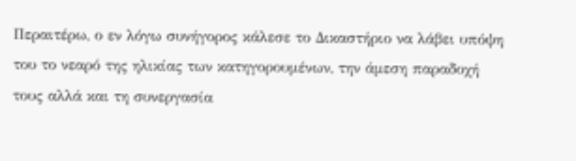Περαιτέρω, ο εν λόγω συνήγορος κάλεσε το Δικαστήριο να λάβει υπόψη του το νεαρό της ηλικίας των κατηγορουμένων, την άμεση παραδοχή τους αλλά και τη συνεργασία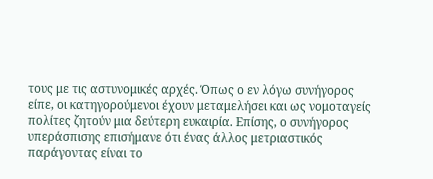τους με τις αστυνομικές αρχές. Όπως ο εν λόγω συνήγορος είπε, οι κατηγορούμενοι έχουν μεταμελήσει και ως νομοταγείς πολίτες ζητούν μια δεύτερη ευκαιρία. Επίσης, ο συνήγορος υπεράσπισης επισήμανε ότι ένας άλλος μετριαστικός παράγοντας είναι το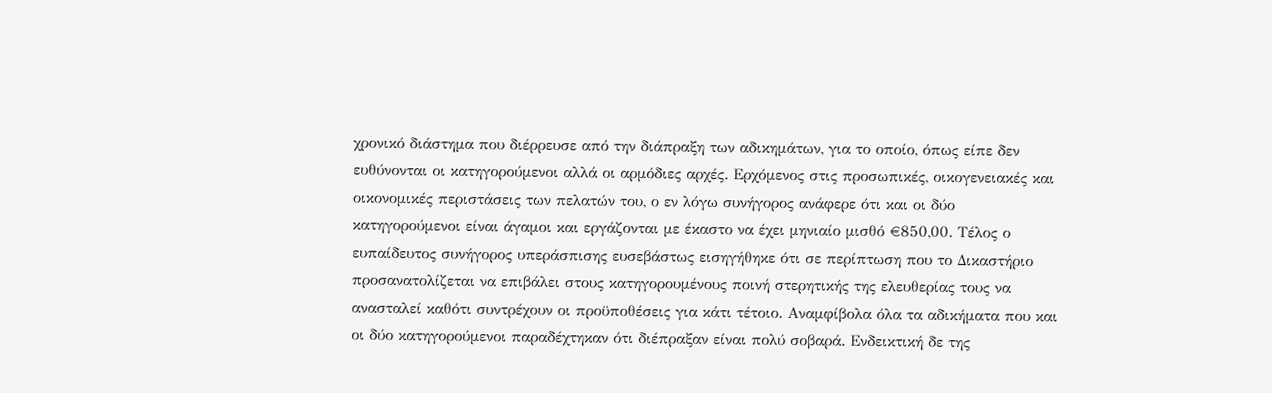χρονικό διάστημα που διέρρευσε από την διάπραξη των αδικημάτων, για το οποίο, όπως είπε δεν ευθύνονται οι κατηγορούμενοι αλλά οι αρμόδιες αρχές. Ερχόμενος στις προσωπικές, οικογενειακές και οικονομικές περιστάσεις των πελατών του, ο εν λόγω συνήγορος ανάφερε ότι και οι δύο κατηγορούμενοι είναι άγαμοι και εργάζονται με έκαστο να έχει μηνιαίο μισθό €850,00. Τέλος ο ευπαίδευτος συνήγορος υπεράσπισης ευσεβάστως εισηγήθηκε ότι σε περίπτωση που το Δικαστήριο προσανατολίζεται να επιβάλει στους κατηγορουμένους ποινή στερητικής της ελευθερίας τους να ανασταλεί καθότι συντρέχουν οι προϋποθέσεις για κάτι τέτοιο. Αναμφίβολα όλα τα αδικήματα που και οι δύο κατηγορούμενοι παραδέχτηκαν ότι διέπραξαν είναι πολύ σοβαρά. Ενδεικτική δε της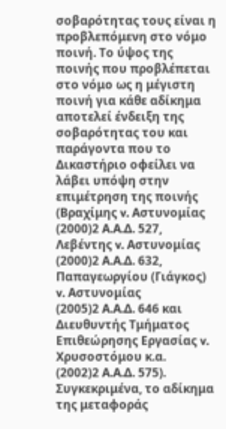σοβαρότητας τους είναι η προβλεπόμενη στο νόμο ποινή. Το ύψος της ποινής που προβλέπεται στο νόμο ως η μέγιστη ποινή για κάθε αδίκημα αποτελεί ένδειξη της σοβαρότητας του και παράγοντα που το Δικαστήριο οφείλει να λάβει υπόψη στην επιμέτρηση της ποινής (Βραχίμης v. Αστυνομίας
(2000)2 Α.Α.Δ. 527, Λεβέντης v. Αστυνομίας
(2000)2 Α.Α.Δ. 632, Παπαγεωργίου (Γιάγκος) v. Αστυνομίας
(2005)2 Α.Α.Δ. 646 και Διευθυντής Τμήματος Επιθεώρησης Εργασίας v. Χρυσοστόμου κ.α.
(2002)2 Α.Α.Δ. 575). Συγκεκριμένα, το αδίκημα της μεταφοράς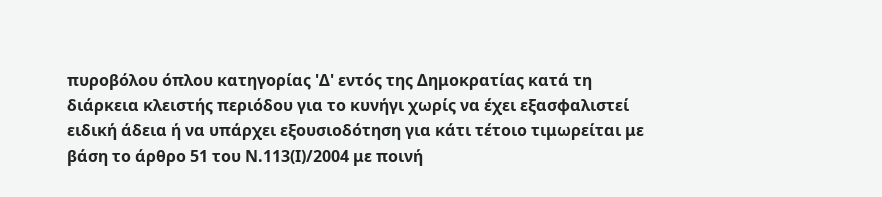πυροβόλου όπλου κατηγορίας 'Δ' εντός της Δημοκρατίας κατά τη διάρκεια κλειστής περιόδου για το κυνήγι χωρίς να έχει εξασφαλιστεί ειδική άδεια ή να υπάρχει εξουσιοδότηση για κάτι τέτοιο τιμωρείται με βάση το άρθρο 51 του Ν.113(Ι)/2004 με ποινή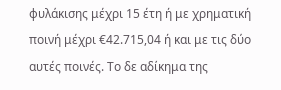φυλάκισης μέχρι 15 έτη ή με χρηματική ποινή μέχρι €42.715,04 ή και με τις δύο αυτές ποινές. Το δε αδίκημα της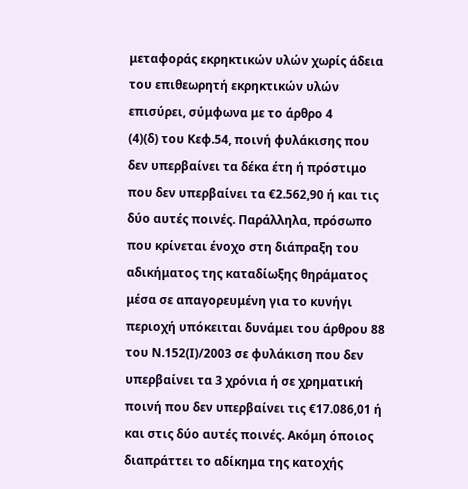μεταφοράς εκρηκτικών υλών χωρίς άδεια του επιθεωρητή εκρηκτικών υλών επισύρει, σύμφωνα με το άρθρο 4
(4)(δ) του Κεφ.54, ποινή φυλάκισης που δεν υπερβαίνει τα δέκα έτη ή πρόστιμο που δεν υπερβαίνει τα €2.562,90 ή και τις δύο αυτές ποινές. Παράλληλα, πρόσωπο που κρίνεται ένοχο στη διάπραξη του αδικήματος της καταδίωξης θηράματος μέσα σε απαγορευμένη για το κυνήγι περιοχή υπόκειται δυνάμει του άρθρου 88 του Ν.152(Ι)/2003 σε φυλάκιση που δεν υπερβαίνει τα 3 χρόνια ή σε χρηματική ποινή που δεν υπερβαίνει τις €17.086,01 ή και στις δύο αυτές ποινές. Ακόμη όποιος διαπράττει το αδίκημα της κατοχής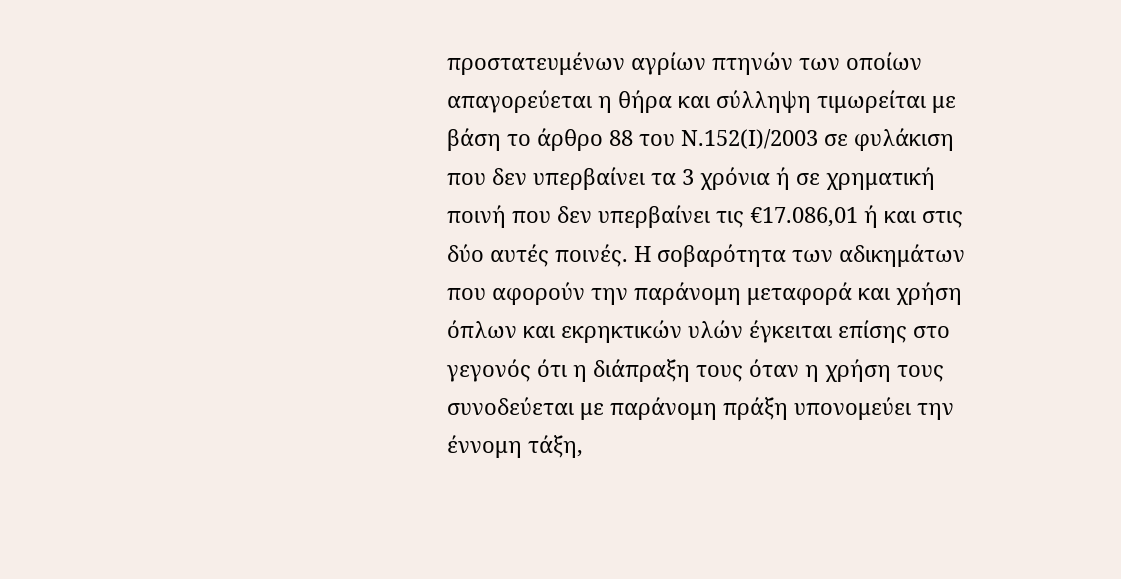προστατευμένων αγρίων πτηνών των οποίων απαγορεύεται η θήρα και σύλληψη τιμωρείται με βάση το άρθρο 88 του Ν.152(Ι)/2003 σε φυλάκιση που δεν υπερβαίνει τα 3 χρόνια ή σε χρηματική ποινή που δεν υπερβαίνει τις €17.086,01 ή και στις δύο αυτές ποινές. Η σοβαρότητα των αδικημάτων που αφορούν την παράνομη μεταφορά και χρήση όπλων και εκρηκτικών υλών έγκειται επίσης στο γεγονός ότι η διάπραξη τους όταν η χρήση τους συνοδεύεται με παράνομη πράξη υπονομεύει την έννομη τάξη,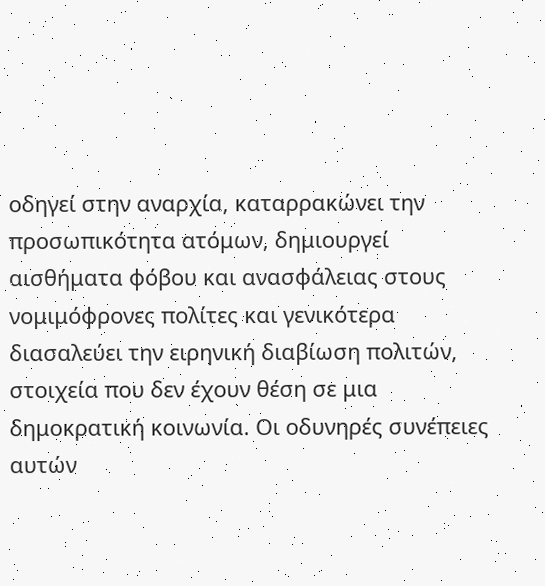οδηγεί στην αναρχία, καταρρακώνει την προσωπικότητα ατόμων, δημιουργεί αισθήματα φόβου και ανασφάλειας στους νομιμόφρονες πολίτες και γενικότερα διασαλεύει την ειρηνική διαβίωση πολιτών, στοιχεία που δεν έχουν θέση σε μια δημοκρατική κοινωνία. Οι οδυνηρές συνέπειες αυτών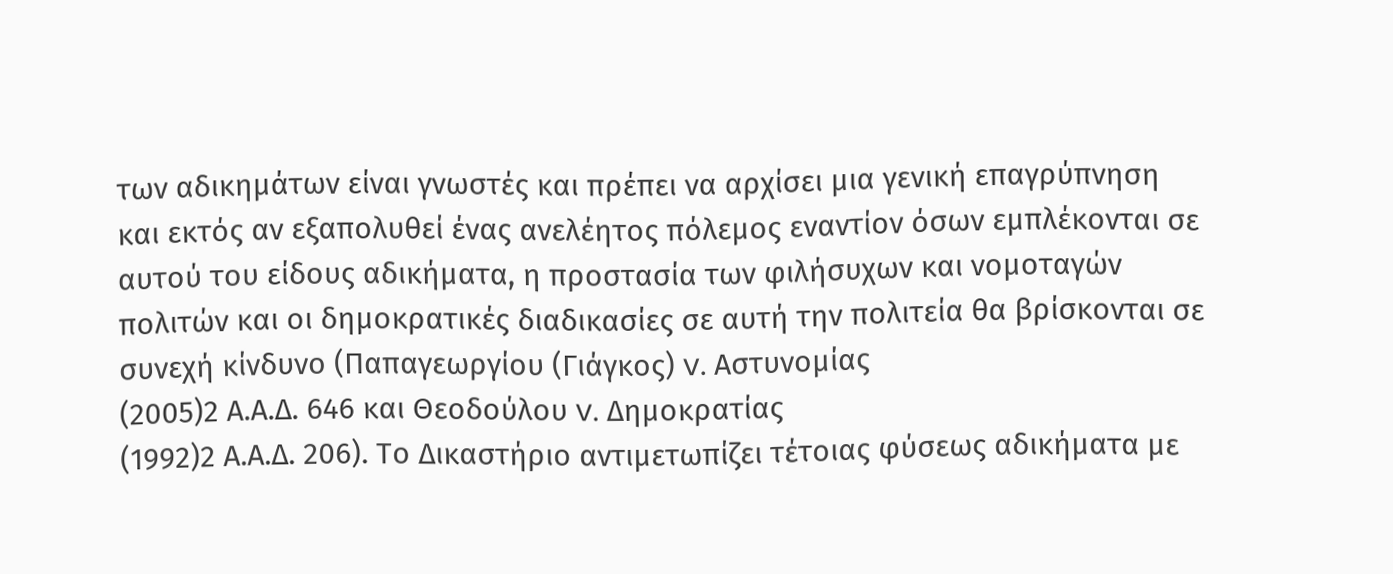των αδικημάτων είναι γνωστές και πρέπει να αρχίσει μια γενική επαγρύπνηση και εκτός αν εξαπολυθεί ένας ανελέητος πόλεμος εναντίον όσων εμπλέκονται σε αυτού του είδους αδικήματα, η προστασία των φιλήσυχων και νομοταγών πολιτών και οι δημοκρατικές διαδικασίες σε αυτή την πολιτεία θα βρίσκονται σε συνεχή κίνδυνο (Παπαγεωργίου (Γιάγκος) v. Αστυνομίας
(2005)2 Α.Α.Δ. 646 και Θεοδούλου v. Δημοκρατίας
(1992)2 Α.Α.Δ. 206). Το Δικαστήριο αντιμετωπίζει τέτοιας φύσεως αδικήματα με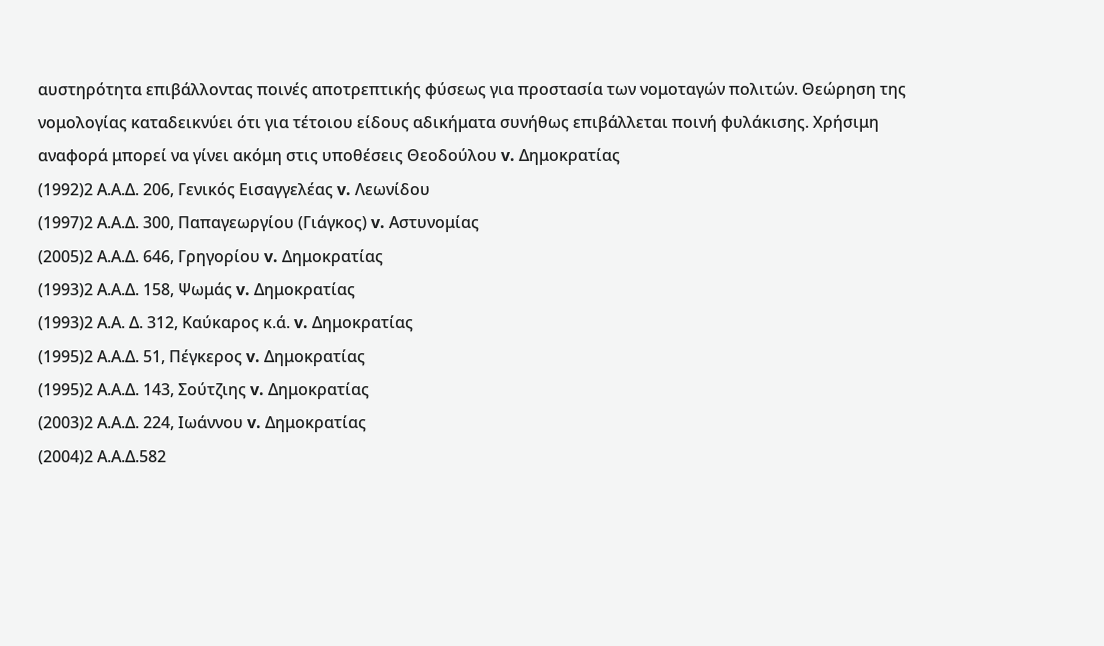αυστηρότητα επιβάλλοντας ποινές αποτρεπτικής φύσεως για προστασία των νομοταγών πολιτών. Θεώρηση της νομολογίας καταδεικνύει ότι για τέτοιου είδους αδικήματα συνήθως επιβάλλεται ποινή φυλάκισης. Χρήσιμη αναφορά μπορεί να γίνει ακόμη στις υποθέσεις Θεοδούλου v. Δημοκρατίας
(1992)2 Α.Α.Δ. 206, Γενικός Εισαγγελέας v. Λεωνίδου
(1997)2 Α.Α.Δ. 300, Παπαγεωργίου (Γιάγκος) v. Αστυνομίας
(2005)2 Α.Α.Δ. 646, Γρηγορίου v. Δημοκρατίας
(1993)2 Α.Α.Δ. 158, Ψωμάς v. Δημοκρατίας
(1993)2 Α.Α. Δ. 312, Καύκαρος κ.ά. v. Δημοκρατίας
(1995)2 Α.Α.Δ. 51, Πέγκερος v. Δημοκρατίας
(1995)2 Α.Α.Δ. 143, Σούτζιης v. Δημοκρατίας
(2003)2 Α.Α.Δ. 224, Ιωάννου v. Δημοκρατίας
(2004)2 Α.Α.Δ.582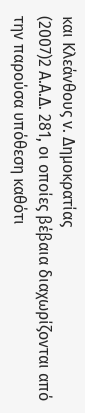και Κλεάνθους v. Δημοκρατίας
(2007)2 Α.Α.Δ. 281, οι οποίες βέβαια διαχωρίζονται από την παρούσα υπόθεση καθότι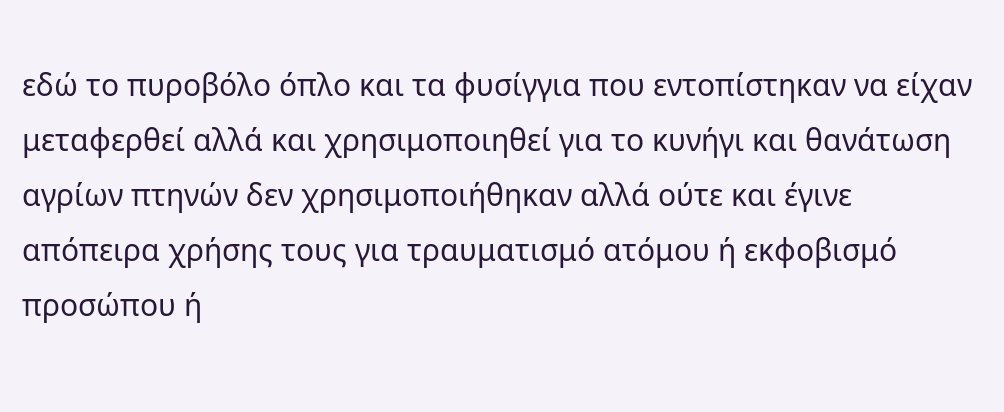εδώ το πυροβόλο όπλο και τα φυσίγγια που εντοπίστηκαν να είχαν μεταφερθεί αλλά και χρησιμοποιηθεί για το κυνήγι και θανάτωση αγρίων πτηνών δεν χρησιμοποιήθηκαν αλλά ούτε και έγινε απόπειρα χρήσης τους για τραυματισμό ατόμου ή εκφοβισμό προσώπου ή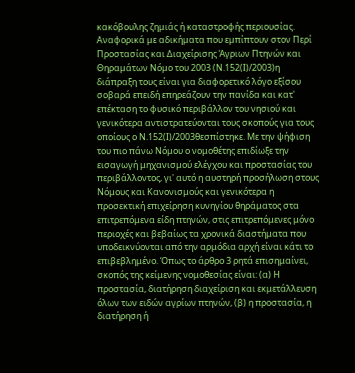κακόβουλης ζημιάς ή καταστροφής περιουσίας. Αναφορικά με αδικήματα που εμπίπτουν στον Περί Προστασίας και Διαχείρισης Άγριων Πτηνών και Θηραμάτων Νόμο του 2003 (Ν.152(Ι)/2003)η διάπραξη τους είναι για διαφορετικό λόγο εξίσου σοβαρά επειδή επηρεάζουν την πανίδα και κατ' επέκταση το φυσικό περιβάλλον του νησιού και γενικότερα αντιστρατεύονται τους σκοπούς για τους οποίους ο Ν.152(Ι)/2003θεσπίστηκε. Με την ψήφιση του πιο πάνω Νόμου ο νομοθέτης επιδίωξε την εισαγωγή μηχανισμού ελέγχου και προστασίας του περιβάλλοντος, γι' αυτό η αυστηρή προσήλωση στους Νόμους και Κανονισμούς και γενικότερα η προσεκτική επιχείρηση κυνηγίου θηράματος στα επιτρεπόμενα είδη πτηνών, στις επιτρεπόμενες μόνο περιοχές και βεβαίως τα χρονικά διαστήματα που υποδεικνύονται από την αρμόδια αρχή είναι κάτι το επιβεβλημένο. Όπως το άρθρο 3 ρητά επισημαίνει, σκοπός της κείμενης νομοθεσίας είναι: (α) Η προστασία, διατήρηση διαχείριση και εκμετάλλευση όλων των ειδών αγρίων πτηνών, (β) η προστασία, η διατήρηση ή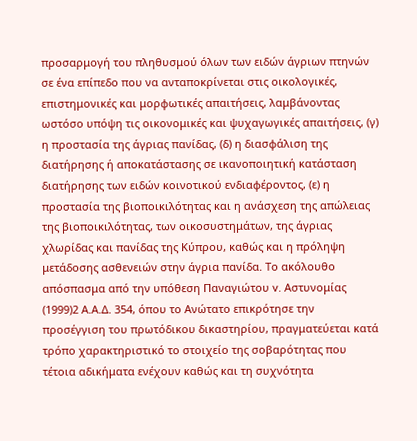προσαρμογή του πληθυσμού όλων των ειδών άγριων πτηνών σε ένα επίπεδο που να ανταποκρίνεται στις οικολογικές, επιστημονικές και μορφωτικές απαιτήσεις, λαμβάνοντας ωστόσο υπόψη τις οικονομικές και ψυχαγωγικές απαιτήσεις, (γ) η προστασία της άγριας πανίδας, (δ) η διασφάλιση της διατήρησης ή αποκατάστασης σε ικανοποιητική κατάσταση διατήρησης των ειδών κοινοτικού ενδιαφέροντος, (ε) η προστασία της βιοποικιλότητας και η ανάσχεση της απώλειας της βιοποικιλότητας, των οικοσυστημάτων, της άγριας χλωρίδας και πανίδας της Κύπρου, καθώς και η πρόληψη μετάδοσης ασθενειών στην άγρια πανίδα. Το ακόλουθο απόσπασμα από την υπόθεση Παναγιώτου v. Αστυνομίας
(1999)2 Α.Α.Δ. 354, όπου το Ανώτατο επικρότησε την προσέγγιση του πρωτόδικου δικαστηρίου, πραγματεύεται κατά τρόπο χαρακτηριστικό το στοιχείο της σοβαρότητας που τέτοια αδικήματα ενέχουν καθώς και τη συχνότητα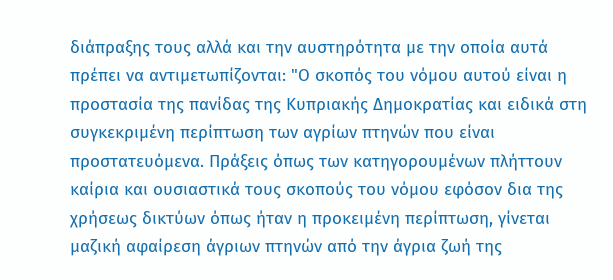διάπραξης τους αλλά και την αυστηρότητα με την οποία αυτά πρέπει να αντιμετωπίζονται: "Ο σκοπός του νόμου αυτού είναι η προστασία της πανίδας της Κυπριακής Δημοκρατίας και ειδικά στη συγκεκριμένη περίπτωση των αγρίων πτηνών που είναι προστατευόμενα. Πράξεις όπως των κατηγορουμένων πλήττουν καίρια και ουσιαστικά τους σκοπούς του νόμου εφόσον δια της χρήσεως δικτύων όπως ήταν η προκειμένη περίπτωση, γίνεται μαζική αφαίρεση άγριων πτηνών από την άγρια ζωή της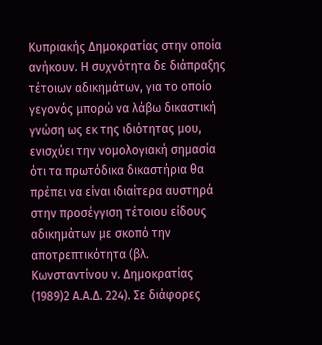Κυπριακής Δημοκρατίας στην οποία ανήκουν. Η συχνότητα δε διάπραξης τέτοιων αδικημάτων, για το οποίο γεγονός μπορώ να λάβω δικαστική γνώση ως εκ της ιδιότητας μου, ενισχύει την νομολογιακή σημασία ότι τα πρωτόδικα δικαστήρια θα πρέπει να είναι ιδιαίτερα αυστηρά στην προσέγγιση τέτοιου είδους αδικημάτων με σκοπό την αποτρεπτικότητα (βλ. Κωνσταντίνου ν. Δημοκρατίας
(1989)2 Α.Α.Δ. 224). Σε διάφορες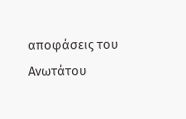αποφάσεις του Ανωτάτου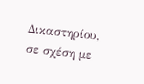Δικαστηρίου, σε σχέση με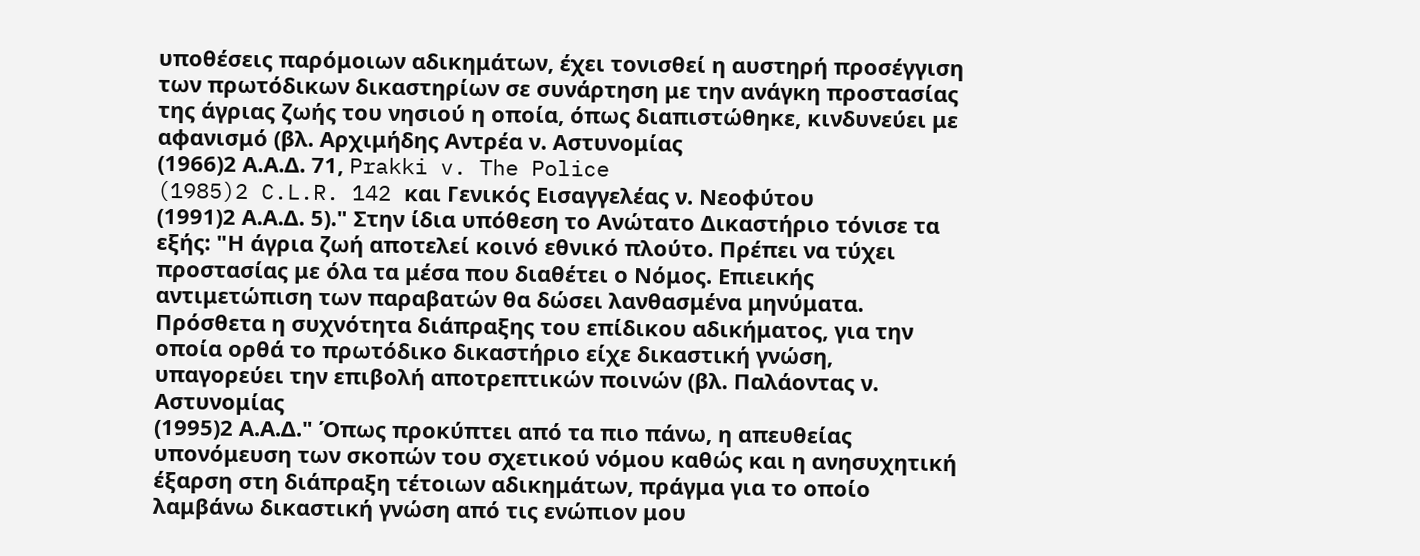υποθέσεις παρόμοιων αδικημάτων, έχει τονισθεί η αυστηρή προσέγγιση των πρωτόδικων δικαστηρίων σε συνάρτηση με την ανάγκη προστασίας της άγριας ζωής του νησιού η οποία, όπως διαπιστώθηκε, κινδυνεύει με αφανισμό (βλ. Αρχιμήδης Αντρέα ν. Αστυνομίας
(1966)2 Α.Α.Δ. 71, Prakki v. The Police
(1985)2 C.L.R. 142 και Γενικός Εισαγγελέας ν. Νεοφύτου
(1991)2 Α.Α.Δ. 5)." Στην ίδια υπόθεση το Ανώτατο Δικαστήριο τόνισε τα εξής: "Η άγρια ζωή αποτελεί κοινό εθνικό πλούτο. Πρέπει να τύχει προστασίας με όλα τα μέσα που διαθέτει ο Νόμος. Επιεικής αντιμετώπιση των παραβατών θα δώσει λανθασμένα μηνύματα. Πρόσθετα η συχνότητα διάπραξης του επίδικου αδικήματος, για την οποία ορθά το πρωτόδικο δικαστήριο είχε δικαστική γνώση, υπαγορεύει την επιβολή αποτρεπτικών ποινών (βλ. Παλάοντας ν. Αστυνομίας
(1995)2 Α.Α.Δ." Όπως προκύπτει από τα πιο πάνω, η απευθείας υπονόμευση των σκοπών του σχετικού νόμου καθώς και η ανησυχητική έξαρση στη διάπραξη τέτοιων αδικημάτων, πράγμα για το οποίο λαμβάνω δικαστική γνώση από τις ενώπιον μου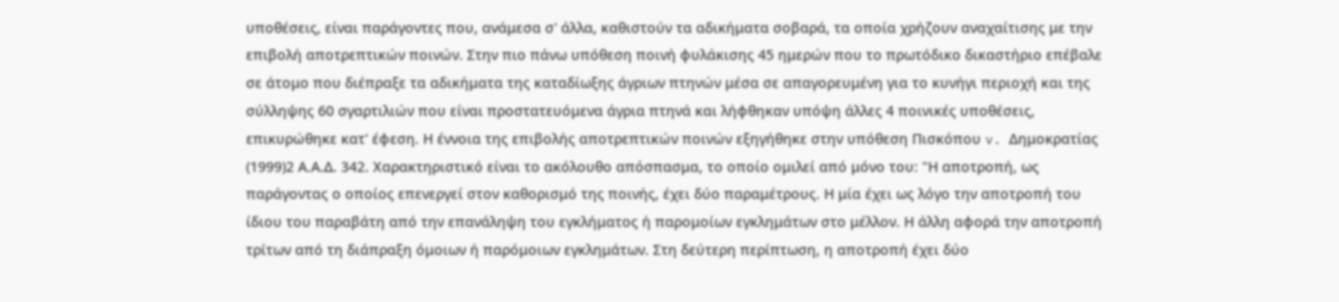υποθέσεις, είναι παράγοντες που, ανάμεσα σ' άλλα, καθιστούν τα αδικήματα σοβαρά, τα οποία χρήζουν αναχαίτισης με την επιβολή αποτρεπτικών ποινών. Στην πιο πάνω υπόθεση ποινή φυλάκισης 45 ημερών που το πρωτόδικο δικαστήριο επέβαλε σε άτομο που διέπραξε τα αδικήματα της καταδίωξης άγριων πτηνών μέσα σε απαγορευμένη για το κυνήγι περιοχή και της σύλληψης 60 σγαρτιλιών που είναι προστατευόμενα άγρια πτηνά και λήφθηκαν υπόψη άλλες 4 ποινικές υποθέσεις, επικυρώθηκε κατ' έφεση. Η έννοια της επιβολής αποτρεπτικών ποινών εξηγήθηκε στην υπόθεση Πισκόπου v. Δημοκρατίας
(1999)2 Α.Α.Δ. 342. Χαρακτηριστικό είναι το ακόλουθο απόσπασμα, το οποίο ομιλεί από μόνο του: "Η αποτροπή, ως παράγοντας ο οποίος επενεργεί στον καθορισμό της ποινής, έχει δύο παραμέτρους. Η μία έχει ως λόγο την αποτροπή του ίδιου του παραβάτη από την επανάληψη του εγκλήματος ή παρομοίων εγκλημάτων στο μέλλον. Η άλλη αφορά την αποτροπή τρίτων από τη διάπραξη όμοιων ή παρόμοιων εγκλημάτων. Στη δεύτερη περίπτωση, η αποτροπή έχει δύο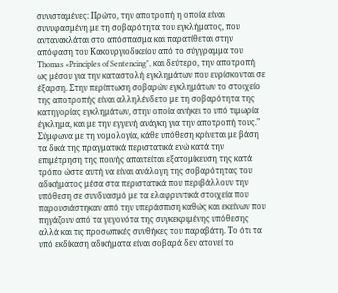συνισταμένες: Πρώτο, την αποτροπή η οποία είναι συνυφασμένη με τη σοβαρότητα του εγκλήματος, που αντανακλάται στο απόσπασμα και παρατίθεται στην απόφαση του Κακουργιοδικείου από το σύγγραμμα του Thomas «Principles of Sentencing", και δεύτερο, την αποτροπή ως μέσου για την καταστολή εγκλημάτων που ευρίσκονται σε έξαρση. Στην περίπτωση σοβαρών εγκλημάτων το στοιχείο της αποτροπής είναι αλληλένδετο με τη σοβαρότητα της κατηγορίας εγκλημάτων, στην οποία ανήκει το υπό τιμωρία έγκλημα, και με την εγγενή ανάγκη για την αποτροπή τους." Σύμφωνα με τη νομολογία, κάθε υπόθεση κρίνεται με βάση τα δικά της πραγματικά περιστατικά ενώ κατά την επιμέτρηση της ποινής απαιτείται εξατομίκευση της κατά τρόπο ώστε αυτή να είναι ανάλογη της σοβαρότητας του αδικήματος μέσα στα περιστατικά που περιβάλλουν την υπόθεση σε συνδυασμό με τα ελαφρυντικά στοιχεία που παρουσιάστηκαν από την υπεράσπιση καθώς και εκείνων που πηγάζουν από τα γεγονότα της συγκεκριμένης υπόθεσης αλλά και τις προσωπικές συνθήκες του παραβάτη. Το ότι τα υπό εκδίκαση αδικήματα είναι σοβαρά δεν ατονεί το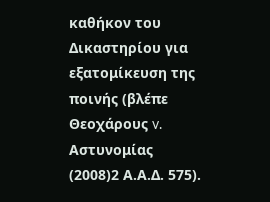καθήκον του Δικαστηρίου για εξατομίκευση της ποινής (βλέπε Θεοχάρους v. Αστυνομίας
(2008)2 Α.Α.Δ. 575).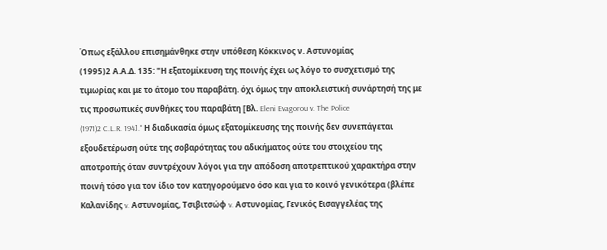Όπως εξάλλου επισημάνθηκε στην υπόθεση Κόκκινος ν. Αστυνομίας
(1995)2 Α.Α.Δ. 135: "Η εξατομίκευση της ποινής έχει ως λόγο το συσχετισμό της τιμωρίας και με το άτομο του παραβάτη. όχι όμως την αποκλειστική συνάρτησή της με τις προσωπικές συνθήκες του παραβάτη [Βλ. Eleni Evagorou v. The Police
(1971)2 C.L.R. 194]." Η διαδικασία όμως εξατομίκευσης της ποινής δεν συνεπάγεται εξουδετέρωση ούτε της σοβαρότητας του αδικήματος ούτε του στοιχείου της αποτροπής όταν συντρέχουν λόγοι για την απόδοση αποτρεπτικού χαρακτήρα στην ποινή τόσο για τον ίδιο τον κατηγορούμενο όσο και για το κοινό γενικότερα (βλέπε Καλανίδης v. Αστυνομίας, Τσιβιτσώφ v. Αστυνομίας, Γενικός Εισαγγελέας της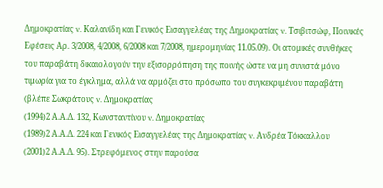Δημοκρατίας v. Καλανίδη και Γενικός Εισαγγελέας της Δημοκρατίας v. Τσιβιτσώφ, Ποινικές Εφέσεις Αρ. 3/2008, 4/2008, 6/2008 και 7/2008, ημερομηνίας 11.05.09). Οι ατομικές συνθήκες του παραβάτη δικαιολογούν την εξισορρόπηση της ποινής ώστε να μη συνιστά μόνο τιμωρία για το έγκλημα, αλλά να αρμόζει στο πρόσωπο του συγκεκριμένου παραβάτη (βλέπε Σωκράτους v. Δημοκρατίας
(1994)2 Α.Α.Δ. 132, Κωνσταντίνου v. Δημοκρατίας
(1989)2 Α.Α.Δ. 224 και Γενικός Εισαγγελέας της Δημοκρατίας v. Ανδρέα Τόκκαλλου
(2001)2 Α.Α.Δ. 95). Στρεφόμενος στην παρούσα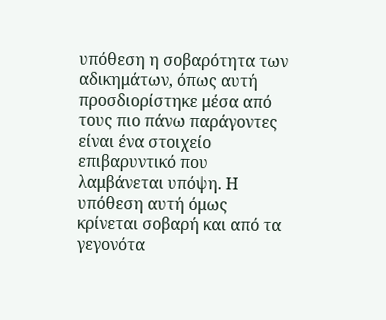υπόθεση η σοβαρότητα των αδικημάτων, όπως αυτή προσδιορίστηκε μέσα από τους πιο πάνω παράγοντες είναι ένα στοιχείο επιβαρυντικό που λαμβάνεται υπόψη. Η υπόθεση αυτή όμως κρίνεται σοβαρή και από τα γεγονότα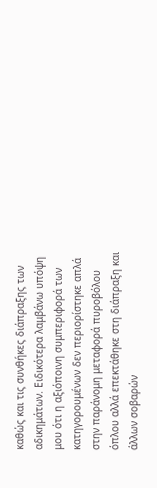καθώς και τις συνθήκες διάπραξης των αδικημάτων. Ειδικότερα λαμβάνω υπόψη μου ότι η αξιόποινη συμπεριφορά των κατηγορουμένων δεν περιορίστηκε απλά στην παράνομη μεταφορά πυροβόλου όπλου αλλά επεκτάθηκε στη διάπραξη και άλλων σοβαρών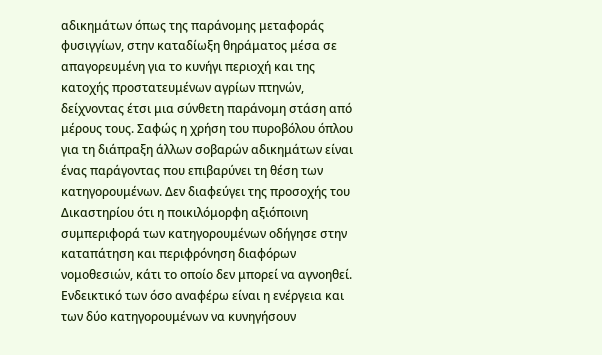αδικημάτων όπως της παράνομης μεταφοράς φυσιγγίων, στην καταδίωξη θηράματος μέσα σε απαγορευμένη για το κυνήγι περιοχή και της κατοχής προστατευμένων αγρίων πτηνών, δείχνοντας έτσι μια σύνθετη παράνομη στάση από μέρους τους. Σαφώς η χρήση του πυροβόλου όπλου για τη διάπραξη άλλων σοβαρών αδικημάτων είναι ένας παράγοντας που επιβαρύνει τη θέση των κατηγορουμένων. Δεν διαφεύγει της προσοχής του Δικαστηρίου ότι η ποικιλόμορφη αξιόποινη συμπεριφορά των κατηγορουμένων οδήγησε στην καταπάτηση και περιφρόνηση διαφόρων νομοθεσιών, κάτι το οποίο δεν μπορεί να αγνοηθεί. Ενδεικτικό των όσο αναφέρω είναι η ενέργεια και των δύο κατηγορουμένων να κυνηγήσουν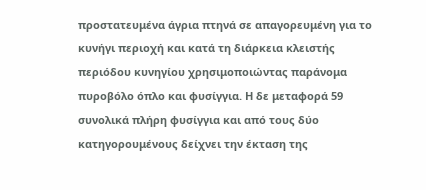προστατευμένα άγρια πτηνά σε απαγορευμένη για το κυνήγι περιοχή και κατά τη διάρκεια κλειστής περιόδου κυνηγίου χρησιμοποιώντας παράνομα πυροβόλο όπλο και φυσίγγια. Η δε μεταφορά 59 συνολικά πλήρη φυσίγγια και από τους δύο κατηγορουμένους δείχνει την έκταση της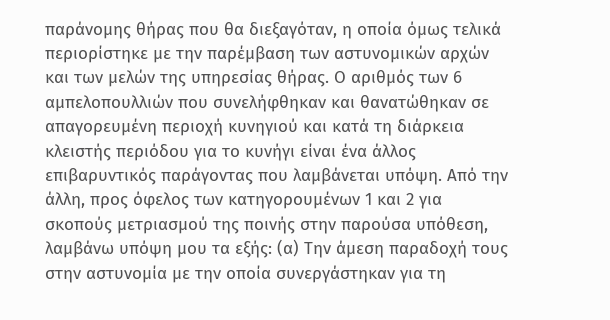παράνομης θήρας που θα διεξαγόταν, η οποία όμως τελικά περιορίστηκε με την παρέμβαση των αστυνομικών αρχών και των μελών της υπηρεσίας θήρας. Ο αριθμός των 6 αμπελοπουλλιών που συνελήφθηκαν και θανατώθηκαν σε απαγορευμένη περιοχή κυνηγιού και κατά τη διάρκεια κλειστής περιόδου για το κυνήγι είναι ένα άλλος επιβαρυντικός παράγοντας που λαμβάνεται υπόψη. Από την άλλη, προς όφελος των κατηγορουμένων 1 και 2 για σκοπούς μετριασμού της ποινής στην παρούσα υπόθεση, λαμβάνω υπόψη μου τα εξής: (α) Την άμεση παραδοχή τους στην αστυνομία με την οποία συνεργάστηκαν για τη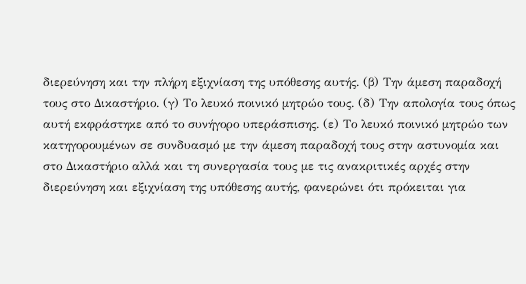διερεύνηση και την πλήρη εξιχνίαση της υπόθεσης αυτής. (β) Την άμεση παραδοχή τους στο Δικαστήριο. (γ) Το λευκό ποινικό μητρώο τους. (δ) Την απολογία τους όπως αυτή εκφράστηκε από το συνήγορο υπεράσπισης. (ε) Το λευκό ποινικό μητρώο των κατηγορουμένων σε συνδυασμό με την άμεση παραδοχή τους στην αστυνομία και στο Δικαστήριο αλλά και τη συνεργασία τους με τις ανακριτικές αρχές στην διερεύνηση και εξιχνίαση της υπόθεσης αυτής, φανερώνει ότι πρόκειται για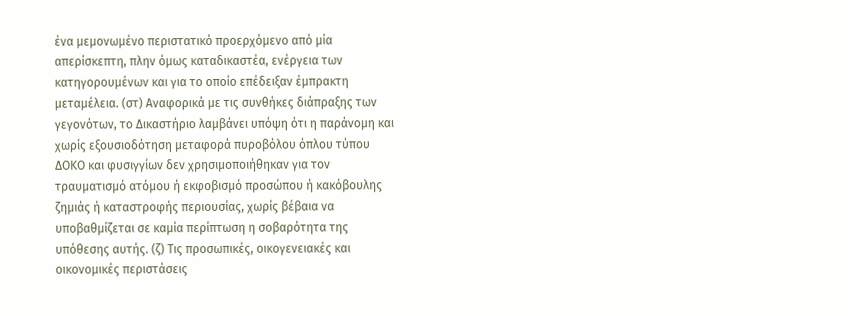ένα μεμονωμένο περιστατικό προερχόμενο από μία απερίσκεπτη, πλην όμως καταδικαστέα, ενέργεια των κατηγορουμένων και για το οποίο επέδειξαν έμπρακτη μεταμέλεια. (στ) Αναφορικά με τις συνθήκες διάπραξης των γεγονότων, το Δικαστήριο λαμβάνει υπόψη ότι η παράνομη και χωρίς εξουσιοδότηση μεταφορά πυροβόλου όπλου τύπου ΔΟΚΟ και φυσιγγίων δεν χρησιμοποιήθηκαν για τον τραυματισμό ατόμου ή εκφοβισμό προσώπου ή κακόβουλης ζημιάς ή καταστροφής περιουσίας, χωρίς βέβαια να υποβαθμίζεται σε καμία περίπτωση η σοβαρότητα της υπόθεσης αυτής. (ζ) Τις προσωπικές, οικογενειακές και οικονομικές περιστάσεις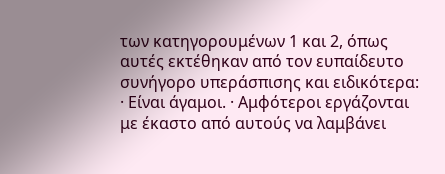των κατηγορουμένων 1 και 2, όπως αυτές εκτέθηκαν από τον ευπαίδευτο συνήγορο υπεράσπισης και ειδικότερα: · Είναι άγαμοι. · Αμφότεροι εργάζονται με έκαστο από αυτούς να λαμβάνει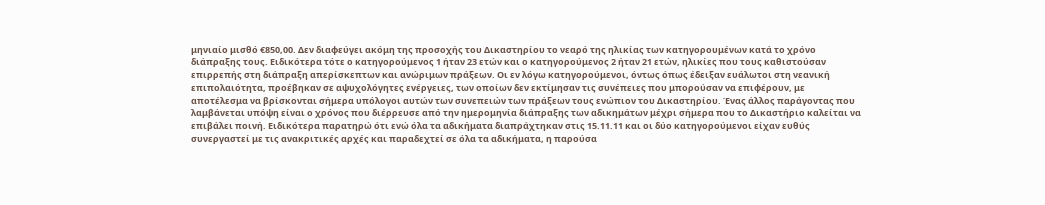μηνιαίο μισθό €850,00. Δεν διαφεύγει ακόμη της προσοχής του Δικαστηρίου το νεαρό της ηλικίας των κατηγορουμένων κατά το χρόνο διάπραξης τους. Ειδικότερα τότε ο κατηγορούμενος 1 ήταν 23 ετών και ο κατηγορούμενος 2 ήταν 21 ετών, ηλικίες που τους καθιστούσαν επιρρεπής στη διάπραξη απερίσκεπτων και ανώριμων πράξεων. Οι εν λόγω κατηγορούμενοι, όντως όπως έδειξαν ευάλωτοι στη νεανική επιπολαιότητα, προέβηκαν σε αψυχολόγητες ενέργειες, των οποίων δεν εκτίμησαν τις συνέπειες που μπορούσαν να επιφέρουν, με αποτέλεσμα να βρίσκονται σήμερα υπόλογοι αυτών των συνεπειών των πράξεων τους ενώπιον του Δικαστηρίου. Ένας άλλος παράγοντας που λαμβάνεται υπόψη είναι ο χρόνος που διέρρευσε από την ημερομηνία διάπραξης των αδικημάτων μέχρι σήμερα που το Δικαστήριο καλείται να επιβάλει ποινή. Ειδικότερα παρατηρώ ότι ενώ όλα τα αδικήματα διαπράχτηκαν στις 15.11.11 και οι δύο κατηγορούμενοι είχαν ευθύς συνεργαστεί με τις ανακριτικές αρχές και παραδεχτεί σε όλα τα αδικήματα, η παρούσα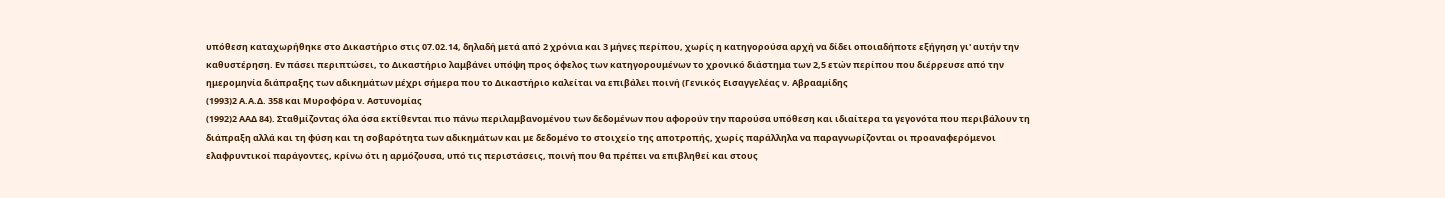υπόθεση καταχωρήθηκε στο Δικαστήριο στις 07.02.14, δηλαδή μετά από 2 χρόνια και 3 μήνες περίπου, χωρίς η κατηγορούσα αρχή να δίδει οποιαδήποτε εξήγηση γι' αυτήν την καθυστέρηση. Εν πάσει περιπτώσει, το Δικαστήριο λαμβάνει υπόψη προς όφελος των κατηγορουμένων το χρονικό διάστημα των 2,5 ετών περίπου που διέρρευσε από την ημερομηνία διάπραξης των αδικημάτων μέχρι σήμερα που το Δικαστήριο καλείται να επιβάλει ποινή (Γενικός Εισαγγελέας ν. Αβρααμίδης
(1993)2 Α.Α.Δ. 358 και Μυροφόρα ν. Αστυνομίας
(1992)2 ΑΑΔ 84). Σταθμίζοντας όλα όσα εκτίθενται πιο πάνω περιλαμβανομένου των δεδομένων που αφορούν την παρούσα υπόθεση και ιδιαίτερα τα γεγονότα που περιβάλουν τη διάπραξη αλλά και τη φύση και τη σοβαρότητα των αδικημάτων και με δεδομένο το στοιχείο της αποτροπής, χωρίς παράλληλα να παραγνωρίζονται οι προαναφερόμενοι ελαφρυντικοί παράγοντες, κρίνω ότι η αρμόζουσα, υπό τις περιστάσεις, ποινή που θα πρέπει να επιβληθεί και στους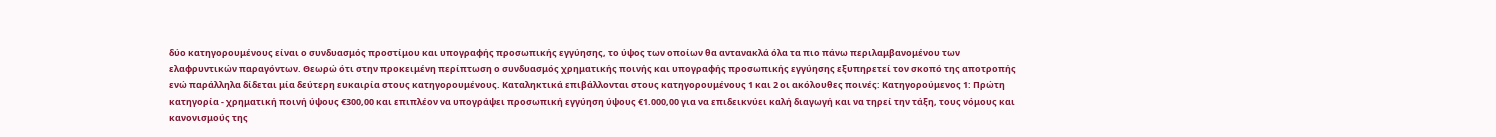δύο κατηγορουμένους είναι ο συνδυασμός προστίμου και υπογραφής προσωπικής εγγύησης, το ύψος των οποίων θα αντανακλά όλα τα πιο πάνω περιλαμβανομένου των ελαφρυντικών παραγόντων. Θεωρώ ότι στην προκειμένη περίπτωση ο συνδυασμός χρηματικής ποινής και υπογραφής προσωπικής εγγύησης εξυπηρετεί τον σκοπό της αποτροπής ενώ παράλληλα δίδεται μία δεύτερη ευκαιρία στους κατηγορουμένους. Καταληκτικά επιβάλλονται στους κατηγορουμένους 1 και 2 οι ακόλουθες ποινές: Κατηγορούμενος 1: Πρώτη κατηγορία - χρηματική ποινή ύψους €300,00 και επιπλέον να υπογράψει προσωπική εγγύηση ύψους €1.000,00 για να επιδεικνύει καλή διαγωγή και να τηρεί την τάξη, τους νόμους και κανονισμούς της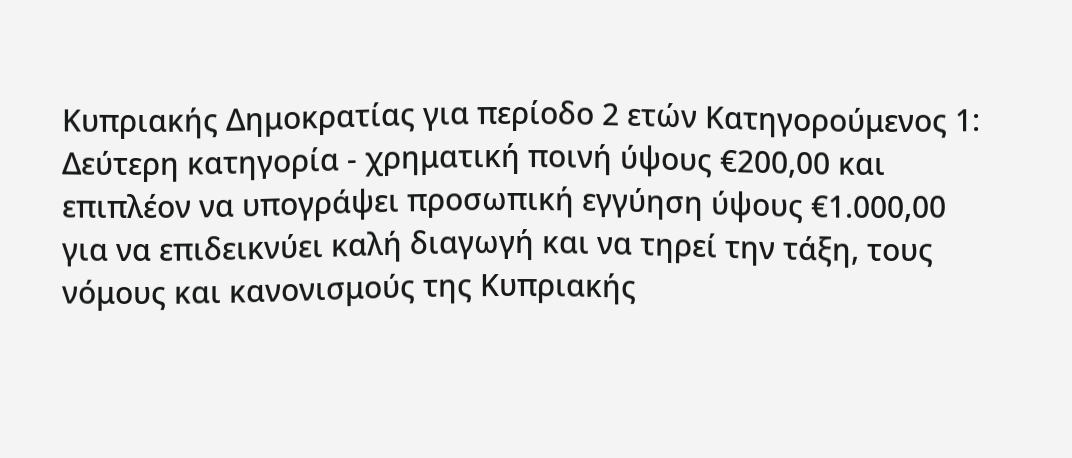Κυπριακής Δημοκρατίας για περίοδο 2 ετών Κατηγορούμενος 1: Δεύτερη κατηγορία - χρηματική ποινή ύψους €200,00 και επιπλέον να υπογράψει προσωπική εγγύηση ύψους €1.000,00 για να επιδεικνύει καλή διαγωγή και να τηρεί την τάξη, τους νόμους και κανονισμούς της Κυπριακής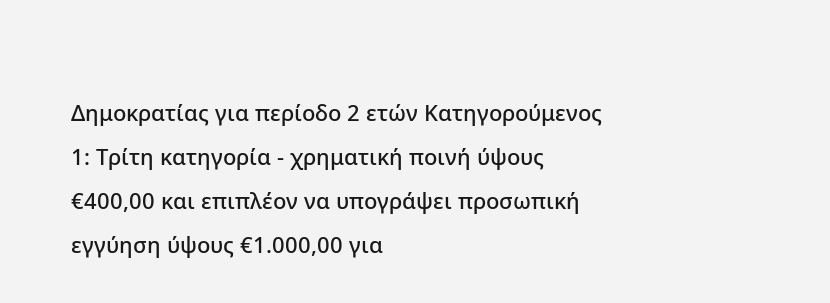Δημοκρατίας για περίοδο 2 ετών Κατηγορούμενος 1: Τρίτη κατηγορία - χρηματική ποινή ύψους €400,00 και επιπλέον να υπογράψει προσωπική εγγύηση ύψους €1.000,00 για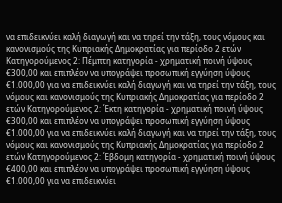να επιδεικνύει καλή διαγωγή και να τηρεί την τάξη, τους νόμους και κανονισμούς της Κυπριακής Δημοκρατίας για περίοδο 2 ετών Κατηγορούμενος 2: Πέμπτη κατηγορία - χρηματική ποινή ύψους €300,00 και επιπλέον να υπογράψει προσωπική εγγύηση ύψους €1.000,00 για να επιδεικνύει καλή διαγωγή και να τηρεί την τάξη, τους νόμους και κανονισμούς της Κυπριακής Δημοκρατίας για περίοδο 2 ετών Κατηγορούμενος 2: Έκτη κατηγορία - χρηματική ποινή ύψους €300,00 και επιπλέον να υπογράψει προσωπική εγγύηση ύψους €1.000,00 για να επιδεικνύει καλή διαγωγή και να τηρεί την τάξη, τους νόμους και κανονισμούς της Κυπριακής Δημοκρατίας για περίοδο 2 ετών Κατηγορούμενος 2: Έβδομη κατηγορία - χρηματική ποινή ύψους €400,00 και επιπλέον να υπογράψει προσωπική εγγύηση ύψους €1.000,00 για να επιδεικνύει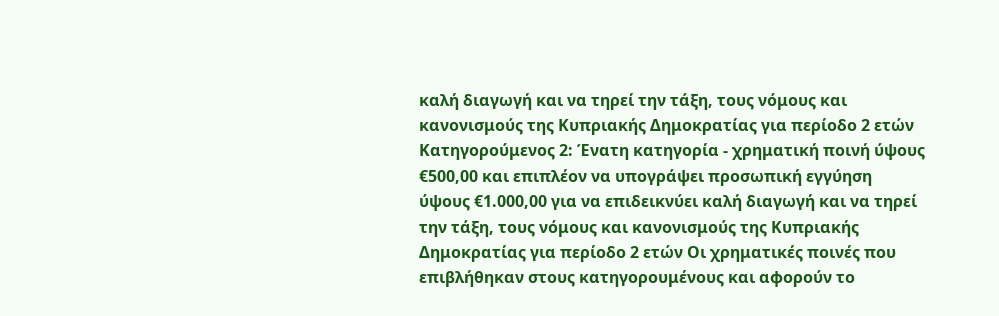καλή διαγωγή και να τηρεί την τάξη, τους νόμους και κανονισμούς της Κυπριακής Δημοκρατίας για περίοδο 2 ετών Κατηγορούμενος 2: Ένατη κατηγορία - χρηματική ποινή ύψους €500,00 και επιπλέον να υπογράψει προσωπική εγγύηση ύψους €1.000,00 για να επιδεικνύει καλή διαγωγή και να τηρεί την τάξη, τους νόμους και κανονισμούς της Κυπριακής Δημοκρατίας για περίοδο 2 ετών Οι χρηματικές ποινές που επιβλήθηκαν στους κατηγορουμένους και αφορούν το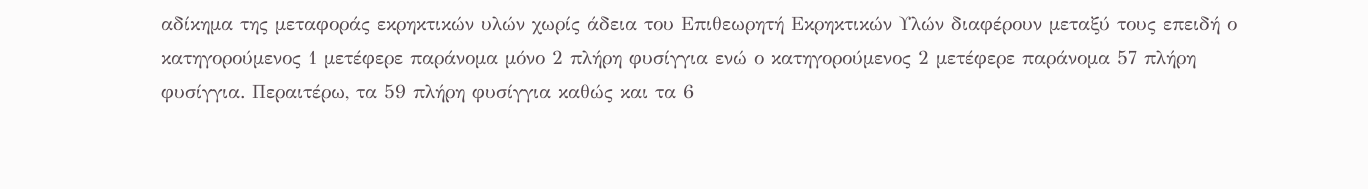αδίκημα της μεταφοράς εκρηκτικών υλών χωρίς άδεια του Επιθεωρητή Εκρηκτικών Υλών διαφέρουν μεταξύ τους επειδή ο κατηγορούμενος 1 μετέφερε παράνομα μόνο 2 πλήρη φυσίγγια ενώ ο κατηγορούμενος 2 μετέφερε παράνομα 57 πλήρη φυσίγγια. Περαιτέρω, τα 59 πλήρη φυσίγγια καθώς και τα 6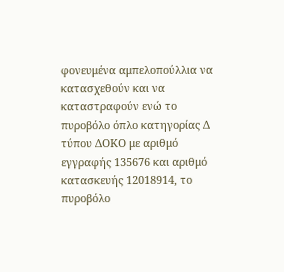φονευμένα αμπελοπούλλια να κατασχεθούν και να καταστραφούν ενώ το πυροβόλο όπλο κατηγορίας Δ τύπου ΔΟΚΟ με αριθμό εγγραφής 135676 και αριθμό κατασκευής 12018914, το πυροβόλο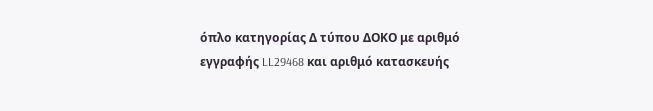όπλο κατηγορίας Δ τύπου ΔΟΚΟ με αριθμό εγγραφής LL29468 και αριθμό κατασκευής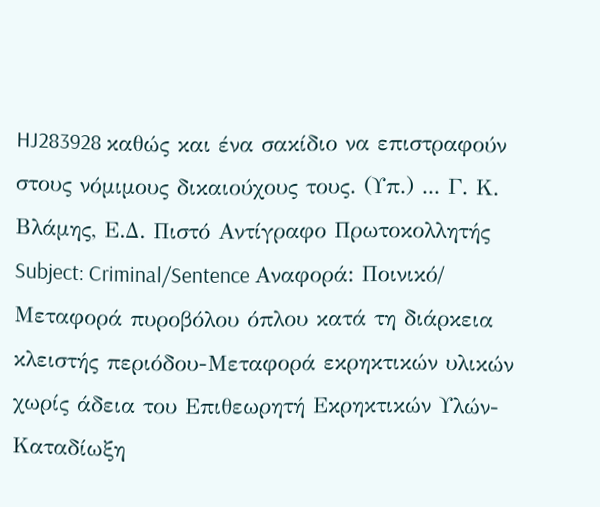HJ283928 καθώς και ένα σακίδιο να επιστραφούν στους νόμιμους δικαιούχους τους. (Υπ.) ... Γ. Κ. Βλάμης, Ε.Δ. Πιστό Αντίγραφο Πρωτοκολλητής Subject: Criminal/Sentence Αναφορά: Ποινικό/ Μεταφορά πυροβόλου όπλου κατά τη διάρκεια κλειστής περιόδου-Μεταφορά εκρηκτικών υλικών χωρίς άδεια του Επιθεωρητή Εκρηκτικών Υλών- Καταδίωξη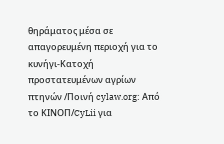θηράματος μέσα σε απαγορευμένη περιοχή για το κυνήγι-Κατοχή προστατευμένων αγρίων πτηνών /Ποινή cylaw.org: Από το ΚΙΝOΠ/CyLii για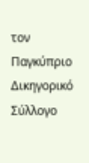τον Παγκύπριο Δικηγορικό Σύλλογο